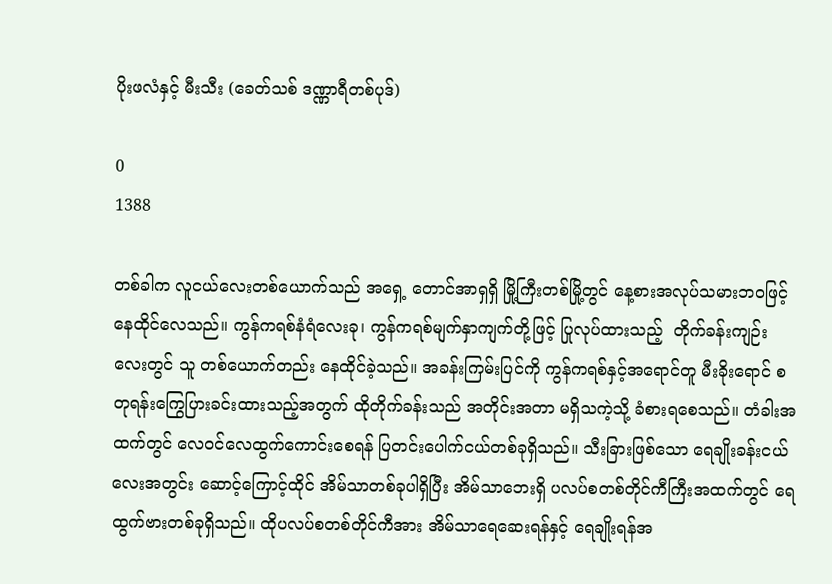ပိုးဖလံနှင့် မီးသီး (ခေတ်သစ် ဒဏ္ဏာရီတစ်ပုဒ်)

0
1388

တစ်ခါက လူငယ်လေးတစ်ယောက်သည် အရှေ့ တောင်အာရှရှိ မြို့ကြီးတစ်မြို့တွင် နေ့စားအလုပ်သမားဘဝဖြင့် နေထိုင်လေသည်။ ကွန်ကရစ်နံရံလေးခု၊ ကွန်ကရစ်မျက်နှာကျက်တို့ဖြင့် ပြုလုပ်ထားသည့်  တိုက်ခန်းကျဉ်းလေးတွင် သူ တစ်ယောက်တည်း နေထိုင်ခဲ့သည်။ အခန်းကြမ်းပြင်ကို ကွန်ကရစ်နှင့်အရောင်တူ မီးခိုးရောင် စတုရန်းကြွေပြားခင်းထားသည့်အတွက် ထိုတိုက်ခန်းသည် အတိုင်းအတာ မရှိသကဲ့သို့ ခံစားရစေသည်။ တံခါးအထက်တွင် လေဝင်လေထွက်ကောင်းစေရန် ပြတင်းပေါက်ငယ်တစ်ခုရှိသည်။ သီးခြားဖြစ်သော ရေချိုးခန်းငယ်လေးအတွင်း ဆောင့်ကြောင့်ထိုင် အိမ်သာတစ်ခုပါရှိပြီး အိမ်သာဘေးရှိ ပလပ်စတစ်တိုင်ကီကြီးအထက်တွင် ရေထွက်ဗားတစ်ခုရှိသည်။ ထိုပလပ်စတစ်တိုင်ကီအား အိမ်သာရေဆေးရန်နှင့် ရေချိုးရန်အ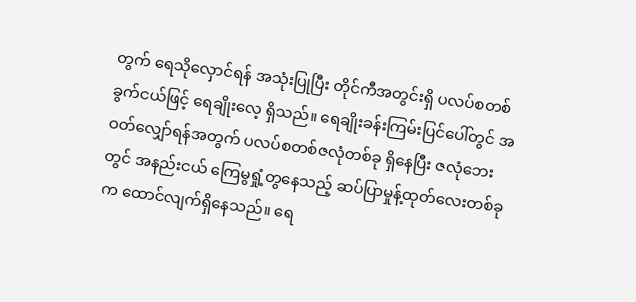တွက် ရေသိုလှောင်ရန် အသုံးပြုပြီး တိုင်ကီအတွင်းရှိ ပလပ်စတစ်ခွက်ငယ်ဖြင့် ရေချိုးလေ့ ရှိသည်။ ရေချိုးခန်းကြမ်းပြင်ပေါ်တွင် အဝတ်လျှော်ရန်အတွက် ပလပ်စတစ်ဇလုံတစ်ခု ရှိနေပြီး ဇလုံဘေးတွင် အနည်းငယ် ကြေမွရှုံ့တွနေသည့် ဆပ်ပြာမှုန့်ထုတ်လေးတစ်ခုက ထောင်လျက်ရှိနေသည်။ ရေ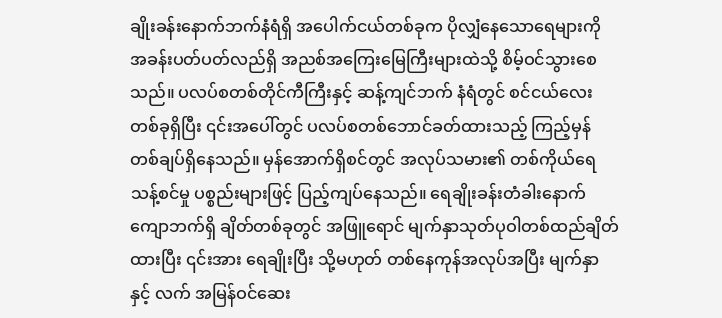ချိုးခန်းနောက်ဘက်နံရံရှိ အပေါက်ငယ်တစ်ခုက ပိုလျှံနေသောရေများကို အခန်းပတ်ပတ်လည်ရှိ အညစ်အကြေးမြေကြီးများထဲသို့ စိမ့်ဝင်သွားစေသည်။ ပလပ်စတစ်တိုင်ကီကြီးနှင့် ဆန့်ကျင်ဘက် နံရံတွင် စင်ငယ်လေးတစ်ခုရှိပြီး ၎င်းအပေါ်တွင် ပလပ်စတစ်ဘောင်ခတ်ထားသည့် ကြည့်မှန်တစ်ချပ်ရှိနေသည်။ မှန်အောက်ရှိစင်တွင် အလုပ်သမား၏ တစ်ကိုယ်ရေ သန့်စင်မှု ပစ္စည်းများဖြင့် ပြည့်ကျပ်နေသည်။ ရေချိုးခန်းတံခါးနောက်ကျောဘက်ရှိ ချိတ်တစ်ခုတွင် အဖြူရောင် မျက်နှာသုတ်ပုဝါတစ်ထည်ချိတ်ထားပြီး ၎င်းအား ရေချိုးပြီး သို့မဟုတ် တစ်နေကုန်အလုပ်အပြီး မျက်နှာနှင့် လက် အမြန်ဝင်ဆေး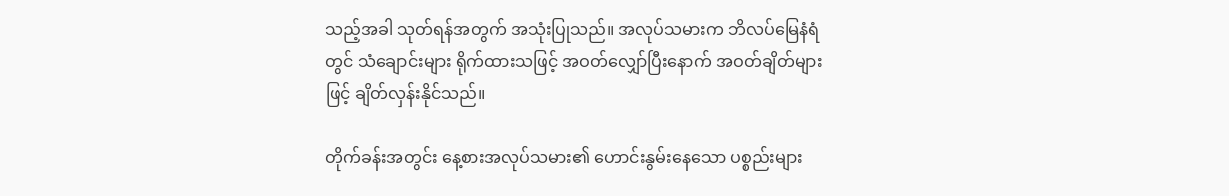သည့်အခါ သုတ်ရန်အတွက် အသုံးပြုသည်။ အလုပ်သမားက ဘိလပ်မြေနံရံတွင် သံချောင်းများ ရိုက်ထားသဖြင့် အဝတ်လျှော်ပြီးနောက် အဝတ်ချိတ်များဖြင့် ချိတ်လှန်းနိုင်သည်။

တိုက်ခန်းအတွင်း နေ့စားအလုပ်သမား၏ ဟောင်းနွမ်းနေသော ပစ္စည်းများ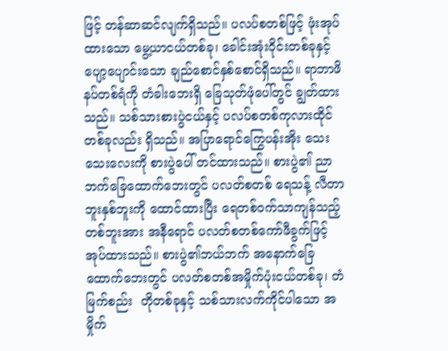ဖြင့် တန်ဆာဆင်လျက်ရှိသည်။ ပလပ်စတစ်ဖြင့် ဖုံးအုပ်ထားသော မွေ့ယာငယ်တစ်ခု၊ ခေါင်းအုံးဝိုင်းတစ်ခုနှင့် ပျော့ပျောင်းသော ချည်စောင်နှစ်စောင်ရှိသည်။ ရာဘာဖိနပ်တစ်ရံကို တံခါးဘေးရှိ ခြေသုတ်ဖုံပေါ်တွင် ချွတ်ထားသည်။ သစ်သားစားပွဲငယ်နှင့် ပလပ်စတစ်ကုလားထိုင်တစ်ခုလည်း ရှိသည်။ အပြာရောင်ကြွေပန်းအိုး သေးသေးလေးကို စားပွဲပေါ် တင်ထားသည်။ စားပွဲ၏ ညာဘက်ခြေထောက်ဘေးတွင် ပလတ်စတစ် ရေသန့် လီတာဘူးနှစ်ဘူးကို ထောင်ထားပြီး ရေတစ်ဝက်သာကျန်သည့် တစ်ဘူးအား အနီရောင် ပလတ်စတစ်ကော်ဖီခွက်ဖြင့် အုပ်ထားသည်။ စားပွဲ၏ဘယ်ဘက် အနောက်ခြေထောက်ဘေးတွင် ပလတ်စတစ်အမှိုက်ပုံးငယ်တစ်ခု၊ တံမြက်စည်း  တိုတစ်ခုနှင့် သစ်သားလက်ကိုင်ပါသော အမှိုက်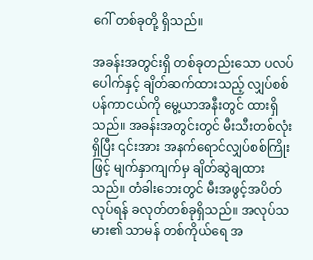ဂေါ် တစ်ခုတို့ ရှိသည်။

အခန်းအတွင်းရှိ တစ်ခုတည်းသော ပလပ်ပေါက်နှင့် ချိတ်ဆက်ထားသည့် လျှပ်စစ်ပန်ကာငယ်ကို မွေ့ယာအနီးတွင် ထားရှိသည်။ အခန်းအတွင်းတွင် မီးသီးတစ်လုံးရှိပြီး ၎င်းအား အနက်ရောင်လျှပ်စစ်ကြိုးဖြင့် မျက်နှာကျက်မှ ချိတ်ဆွဲချထားသည်။ တံခါးဘေးတွင် မီးအဖွင့်အပိတ်လုပ်ရန် ခလုတ်တစ်ခုရှိသည်။ အလုပ်သမား၏ သာမန် တစ်ကိုယ်ရေ အ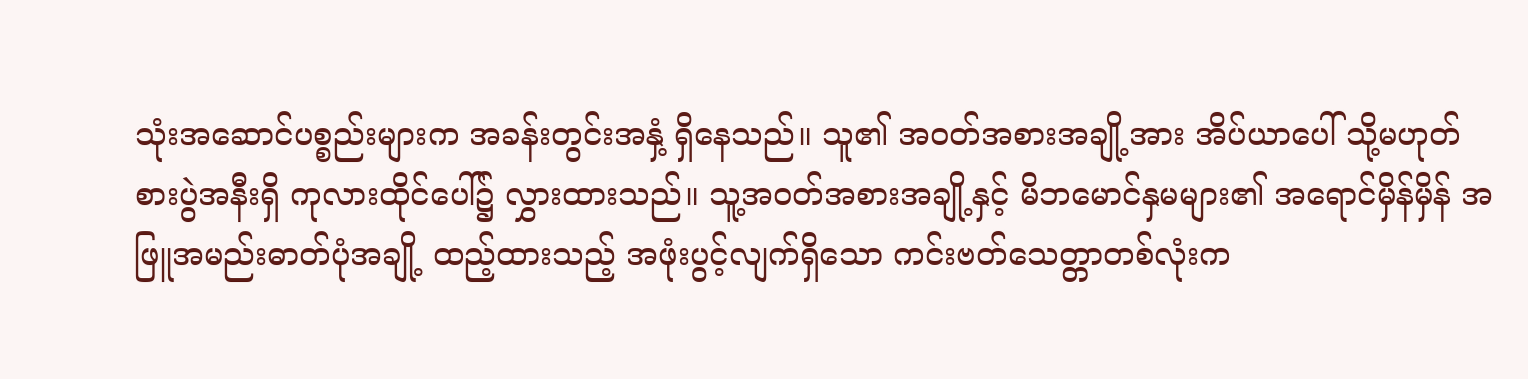သုံးအဆောင်ပစ္စည်းများက အခန်းတွင်းအနှံ့ ရှိနေသည်။ သူ၏ အဝတ်အစားအချို့အား အိပ်ယာပေါ် သို့မဟုတ် စားပွဲအနီးရှိ ကုလားထိုင်ပေါ်၌ လွှားထားသည်။ သူ့အဝတ်အစားအချို့နှင့် မိဘမောင်နှမများ၏ အရောင်မှိန်မှိန် အဖြူအမည်းဓာတ်ပုံအချို့ ထည့်ထားသည့် အဖုံးပွင့်လျက်ရှိသော ကင်းဗတ်သေတ္တာတစ်လုံးက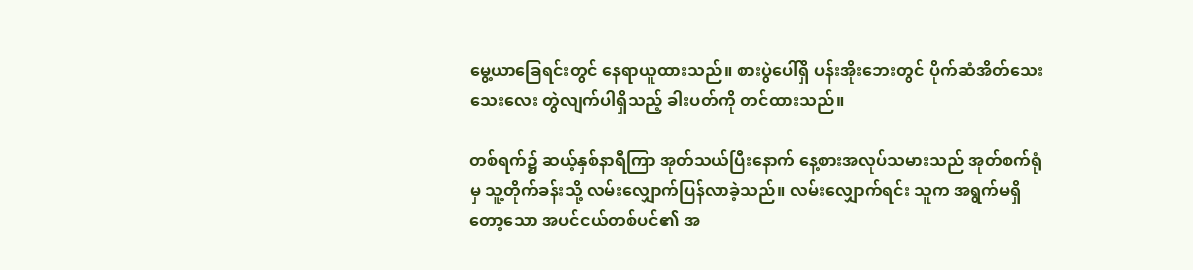မွေ့ယာခြေရင်းတွင် နေရာယူထားသည်။ စားပွဲပေါ်ရှိ ပန်းအိုးဘေးတွင် ပိုက်ဆံအိတ်သေးသေးလေး တွဲလျက်ပါရှိသည့် ခါးပတ်ကို တင်ထားသည်။

တစ်ရက်၌ ဆယ့်နှစ်နာရီကြာ အုတ်သယ်ပြီးနောက် နေ့စားအလုပ်သမားသည် အုတ်စက်ရုံမှ သူ့တိုက်ခန်းသို့ လမ်းလျှောက်ပြန်လာခဲ့သည်။ လမ်းလျှောက်ရင်း သူက အရွက်မရှိတော့သော အပင်ငယ်တစ်ပင်၏ အ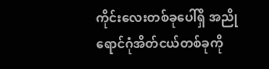ကိုင်းလေးတစ်ခုပေါ်ရှိ အညိုရောင်ဂုံအိတ်ငယ်တစ်ခုကို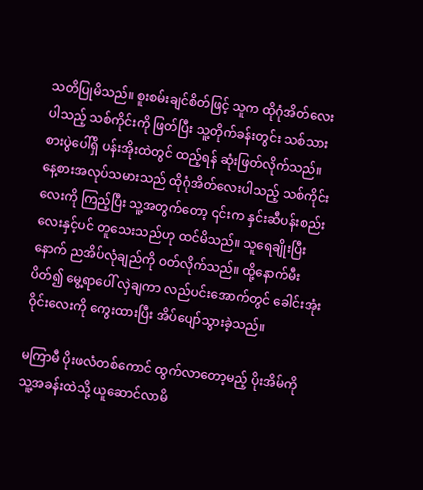သတိပြုမိသည်။ စူးစမ်းချင်စိတ်ဖြင့် သူက ထိုဂုံအိတ်လေးပါသည့် သစ်ကိုင်းကို ဖြတ်ပြီး သူ့တိုက်ခန်းတွင်း သစ်သားစားပွဲပေါ်ရှိ ပန်းအိုးထဲတွင် ထည့်ရန် ဆုံးဖြတ်လိုက်သည်။ နေ့စားအလုပ်သမားသည် ထိုဂုံအိတ်လေးပါသည့် သစ်ကိုင်းလေးကို ကြည့်ပြီး သူ့အတွက်တော့ ၎င်းက နှင်းဆီပန်းစည်းလေးနှင့်ပင် တူသေးသည်ဟု ထင်မိသည်။ သူရေချိုးပြီးနောက် ညအိပ်လုံချည်ကို ဝတ်လိုက်သည်။ ထို့နောက်မီးပိတ်၍ မွေ့ရာပေါ် လှဲချကာ လည်ပင်းအောက်တွင် ခေါင်းအုံးဝိုင်းလေးကို ကွေးထားပြီး အိပ်ပျော်သွားခဲ့သည်။

မကြာမီ ပိုးဖလံတစ်ကောင် ထွက်လာတော့မည့် ပိုးအိမ်ကို သူ့အခန်းထဲသို့ ယူဆောင်လာမိ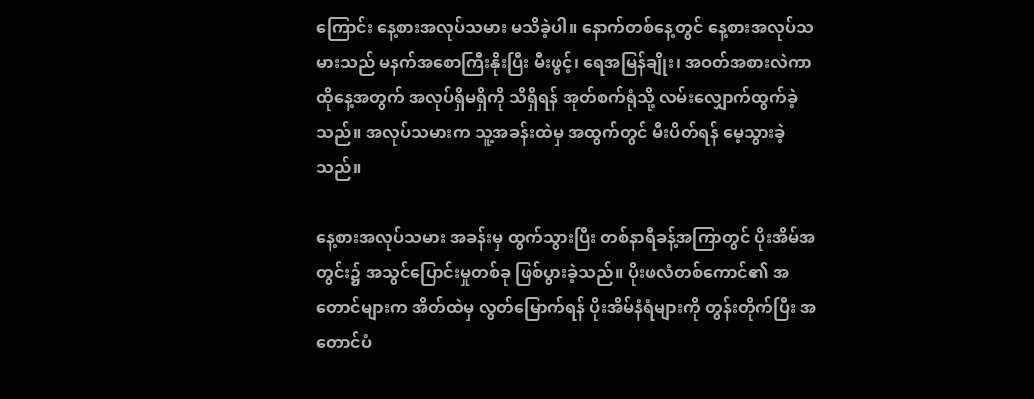ကြောင်း နေ့စားအလုပ်သမား မသိခဲ့ပါ။ နောက်တစ်နေ့တွင် နေ့စားအလုပ်သမားသည် မနက်အစောကြီးနိုးပြီး မီးဖွင့်၊ ရေအမြန်ချိုး၊ အဝတ်အစားလဲကာ ထိုနေ့အတွက် အလုပ်ရှိမရှိကို သိရှိရန် အုတ်စက်ရုံသို့ လမ်းလျှောက်ထွက်ခဲ့သည်။ အလုပ်သမားက သူ့အခန်းထဲမှ အထွက်တွင် မီးပိတ်ရန် မေ့သွားခဲ့သည်။

နေ့စားအလုပ်သမား အခန်းမှ ထွက်သွားပြီး တစ်နာရီခန့်အကြာတွင် ပိုးအိမ်အတွင်း၌ အသွင်ပြောင်းမှုတစ်ခု ဖြစ်ပွားခဲ့သည်။ ပိုးဖလံတစ်ကောင်၏ အတောင်များက အိတ်ထဲမှ လွတ်မြောက်ရန် ပိုးအိမ်နံရံများကို တွန်းတိုက်ပြီး အတောင်ပံ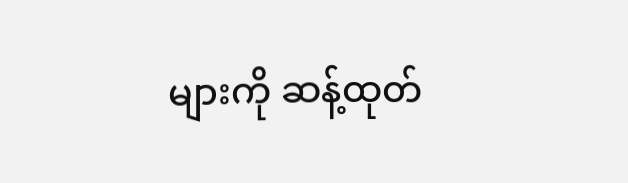များကို ဆန့်ထုတ်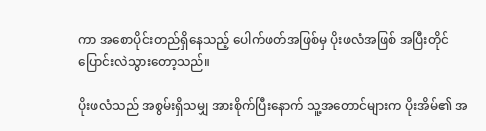ကာ အစောပိုင်းတည်ရှိနေသည့် ပေါက်ဖတ်အဖြစ်မှ ပိုးဖလံအဖြစ် အပြီးတိုင် ပြောင်းလဲသွားတော့သည်။

ပိုးဖလံသည် အစွမ်းရှိသမျှ အားစိုက်ပြီးနောက် သူ့အတောင်များက ပိုးအိမ်၏ အ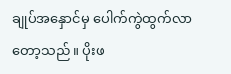ချုပ်အနှောင်မှ ပေါက်ကွဲထွက်လာတော့သည်။ ပိုးဖ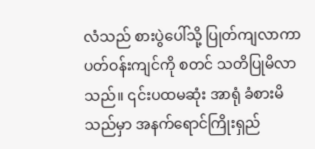လံသည် စားပွဲပေါ်သို့ ပြုတ်ကျလာကာ ပတ်ဝန်းကျင်ကို စတင် သတိပြုမိလာသည်။ ၎င်းပထမဆုံး အာရုံ ခံစားမိသည်မှာ အနက်ရောင်ကြိုးရှည်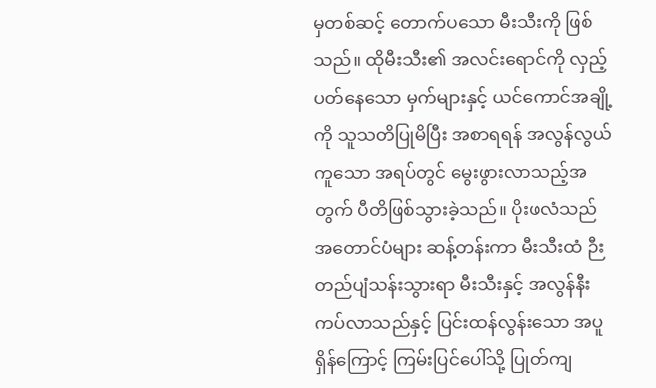မှတစ်ဆင့် တောက်ပသော မီးသီးကို ဖြစ်သည်။ ထိုမီးသီး၏ အလင်းရောင်ကို လှည့်ပတ်နေသော မှက်များနှင့် ယင်ကောင်အချို့ကို သူသတိပြုမိပြီး အစာရရန် အလွန်လွယ်ကူသော အရပ်တွင် မွေးဖွားလာသည့်အတွက် ပီတိဖြစ်သွားခဲ့သည်။ ပိုးဖလံသည် အတောင်ပံများ ဆန့်တန်းကာ မီးသီးထံ ဉီးတည်ပျံသန်းသွားရာ မီးသီးနှင့် အလွန်နီးကပ်လာသည်နှင့် ပြင်းထန်လွန်းသော အပူရှိန်ကြောင့် ကြမ်းပြင်ပေါ်သို့ ပြုတ်ကျ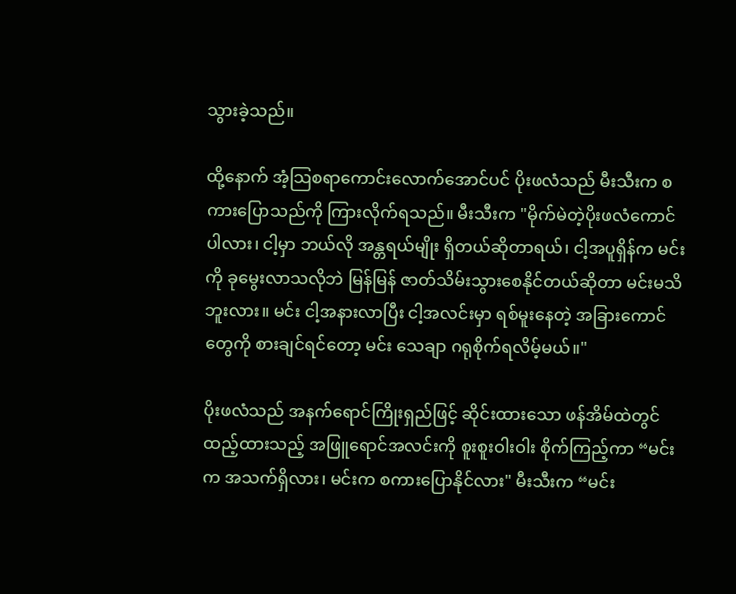သွားခဲ့သည်။

ထို့နောက် အံ့သြစရာကောင်းလောက်အောင်ပင် ပိုးဖလံသည် မီးသီးက စကားပြောသည်ကို ကြားလိုက်ရသည်။ မီးသီးက "မိုက်မဲတဲ့ပိုးဖလံကောင်ပါလား၊ ငါ့မှာ ဘယ်လို အန္တရယ်မျိုး ရှိတယ်ဆိုတာရယ်၊ ငါ့အပူရှိန်က မင်းကို ခုမွေးလာသလိုဘဲ မြန်မြန် ဇာတ်သိမ်းသွားစေနိုင်တယ်ဆိုတာ မင်းမသိဘူးလား။ မင်း ငါ့အနားလာပြီး ငါ့အလင်းမှာ ရစ်မူးနေတဲ့ အခြားကောင်တွေကို စားချင်ရင်တော့ မင်း သေချာ ဂရုစိုက်ရလိမ့်မယ်။"

ပိုးဖလံသည် အနက်ရောင်ကြိုးရှည်ဖြင့် ဆိုင်းထားသော ဖန်အိမ်ထဲတွင် ထည့်ထားသည့် အဖြူရောင်အလင်းကို စူးစူးဝါးဝါး စိုက်ကြည့်ကာ “မင်းက အသက်ရှိလား၊ မင်းက စကားပြောနိုင်လား" မီးသီးက “မင်း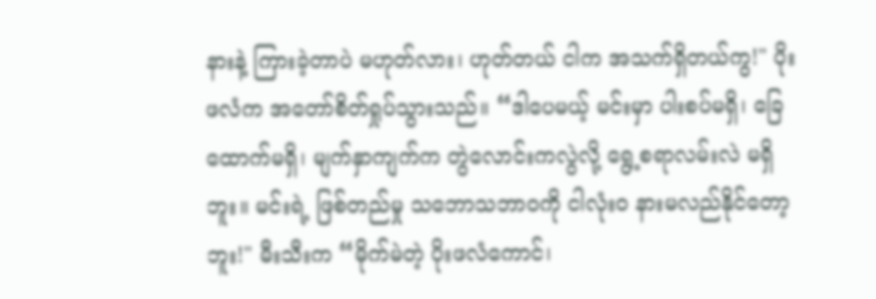နားနဲ့ ကြားခဲ့တာပဲ မဟုတ်လား၊ ဟုတ်တယ် ငါက အသက်ရှိတယ်ကွ!" ပိုးဖလံက အတော်စိတ်ရှုပ်သွားသည်။ “ဒါပေမယ့် မင်းမှာ ပါးစပ်မရှိ၊ ခြေထောက်မရှိ၊ မျက်နှာကျက်က တွဲလောင်းကလွဲလို့ ရွေ့စရာလမ်းလဲ မရှိဘူး။ မင်းရဲ့ ဖြစ်တည်မှု သဘောသဘာဝကို ငါလုံးဝ နားမလည်နိုင်တော့ဘူး!" မီးသီးက “မိုက်မဲတဲ့ ပိုးဖလံကောင်၊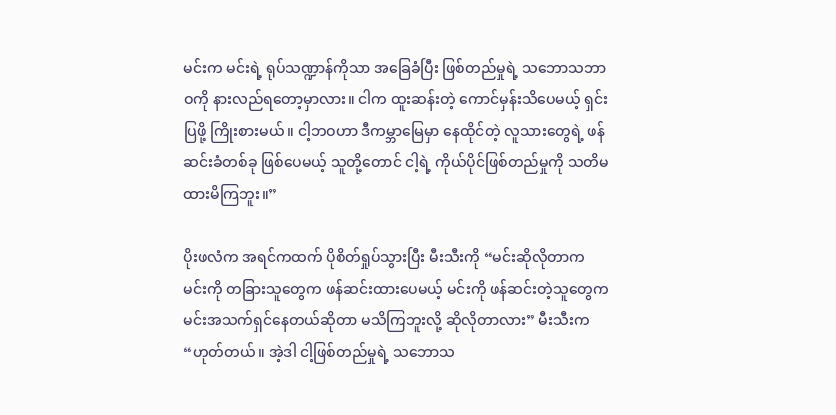မင်းက မင်းရဲ့ ရုပ်သဏ္ဍာန်ကိုသာ အခြေခံပြီး ဖြစ်တည်မှုရဲ့ သဘောသဘာဝကို နားလည်ရတော့မှာလား။ ငါက ထူးဆန်းတဲ့ ကောင်မှန်းသိပေမယ့် ရှင်းပြဖို့ ကြိုးစားမယ်။ ငါ့ဘဝဟာ ဒီကမ္ဘာမြေမှာ နေထိုင်တဲ့ လူသားတွေရဲ့ ဖန်ဆင်းခံတစ်ခု ဖြစ်ပေမယ့် သူတို့တောင် ငါ့ရဲ့ ကိုယ်ပိုင်ဖြစ်တည်မှုကို သတိမထားမိကြဘူး။”

ပိုးဖလံက အရင်ကထက် ပိုစိတ်ရှုပ်သွားပြီး မီးသီးကို “မင်းဆိုလိုတာက မင်းကို တခြားသူတွေက ဖန်ဆင်းထားပေမယ့် မင်းကို ဖန်ဆင်းတဲ့သူတွေက မင်းအသက်ရှင်နေတယ်ဆိုတာ မသိကြဘူးလို့ ဆိုလိုတာလား” မီးသီးက “ဟုတ်တယ်။ အဲ့ဒါ ငါ့ဖြစ်တည်မှုရဲ့ သဘောသ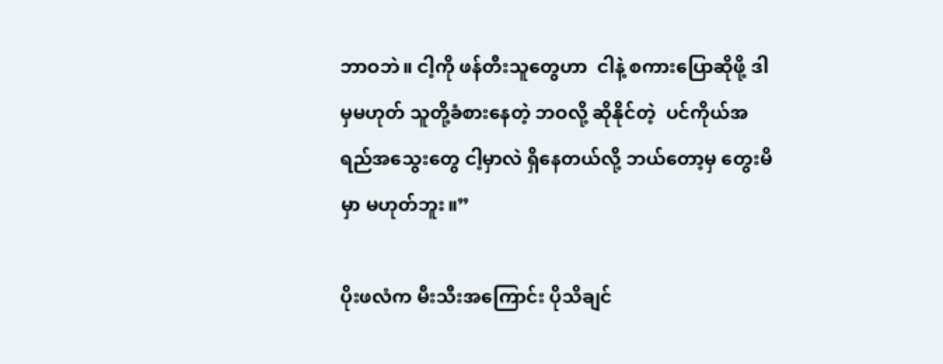ဘာဝဘဲ။ ငါ့ကို ဖန်တီးသူတွေဟာ  ငါနဲ့ စကားပြောဆိုဖို့ ဒါမှမဟုတ် သူတို့ခံစားနေတဲ့ ဘဝလို့ ဆိုနိုင်တဲ့  ပင်ကိုယ်အရည်အသွေးတွေ ငါ့မှာလဲ ရှိနေတယ်လို့ ဘယ်တော့မှ တွေးမိမှာ မဟုတ်ဘူး။”

ပိုးဖလံက မီးသီးအကြောင်း ပိုသိချင်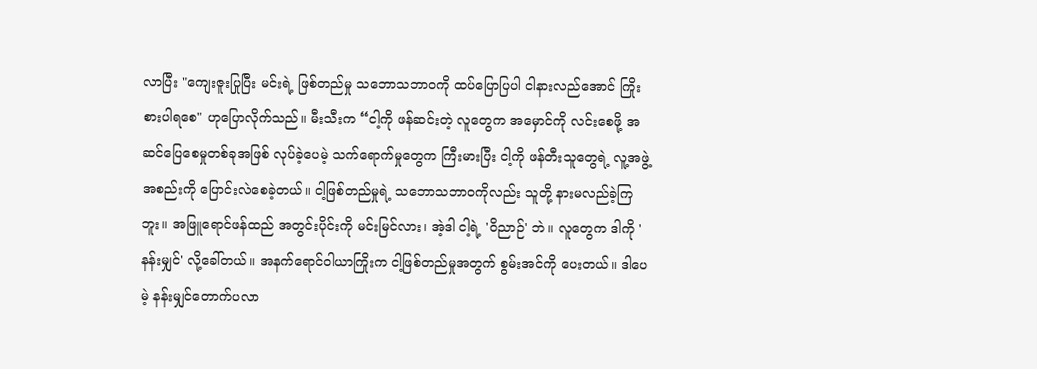လာပြီး "ကျေးဇူးပြုပြီး မင်းရဲ့ ဖြစ်တည်မှု သဘောသဘာဝကို ထပ်ပြောပြပါ ငါနားလည်အောင် ကြိုးစားပါရစေ" ဟုပြောလိုက်သည်။ မီးသီးက “ငါ့ကို ဖန်ဆင်းတဲ့ လူတွေက အမှောင်ကို လင်းစေဖို့ အဆင်ပြေစေမှုတစ်ခုအဖြစ် လုပ်ခဲ့ပေမဲ့ သက်ရောက်မှုတွေက ကြီးမားပြီး ငါ့ကို ဖန်တီးသူတွေရဲ့ လူ့အဖွဲ့အစည်းကို ပြောင်းလဲစေခဲ့တယ်။ ငါ့ဖြစ်တည်မှုရဲ့ သဘောသဘာဝကိုလည်း သူတို့ နားမလည်ခဲ့ကြဘူး။ အဖြူရောင်ဖန်ထည် အတွင်းပိုင်းကို မင်းမြင်လား၊ အဲ့ဒါ ငါ့ရဲ့ 'ဝိညာဉ်' ဘဲ။ လူတွေက ဒါကို 'နန်းမျှင်' လို့ခေါ်တယ်။ အနက်ရောင်ဝါယာကြိုးက ငါ့ဖြစ်တည်မှုအတွက် စွမ်းအင်ကို ပေးတယ်။ ဒါပေမဲ့ နန်းမျှင်တောက်ပလာ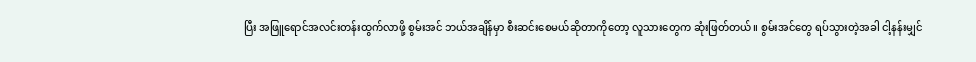ပြီး အဖြူရောင်အလင်းတန်းထွက်လာဖို့ စွမ်းအင် ဘယ်အချိန်မှာ စီးဆင်းစေမယ်ဆိုတာကိုတော့ လူသားတွေက ဆုံးဖြတ်တယ်။ စွမ်းအင်တွေ ရပ်သွားတဲ့အခါ ငါ့နန်းမျှင်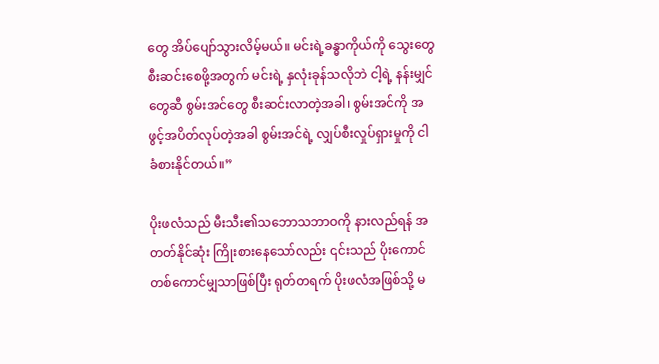တွေ အိပ်ပျော်သွားလိမ့်မယ်။ မင်းရဲ့ခန္ဓာကိုယ်ကို သွေးတွေစီးဆင်းစေဖို့အတွက် မင်းရဲ့ နှလုံးခုန်သလိုဘဲ ငါ့ရဲ့ နန်းမျှင်တွေဆီ စွမ်းအင်တွေ စီးဆင်းလာတဲ့အခါ၊ စွမ်းအင်ကို အဖွင့်အပိတ်လုပ်တဲ့အခါ စွမ်းအင်ရဲ့ လျှပ်စီးလှုပ်ရှားမှုကို ငါ ခံစားနိုင်တယ်။”

ပိုးဖလံသည် မီးသီး၏သဘောသဘာဝကို နားလည်ရန် အတတ်နိုင်ဆုံး ကြိုးစားနေသော်လည်း ၎င်းသည် ပိုးကောင်တစ်ကောင်မျှသာဖြစ်ပြီး ရုတ်တရက် ပိုးဖလံအဖြစ်သို့ မ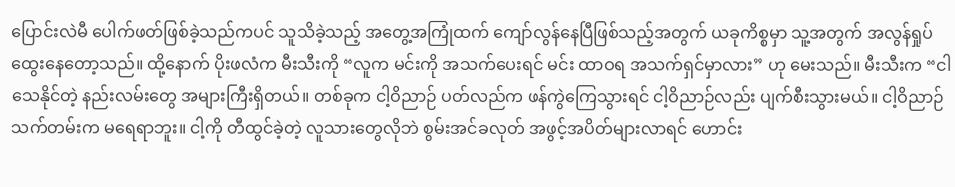ပြောင်းလဲမီ ပေါက်ဖတ်ဖြစ်ခဲ့သည်ကပင် သူသိခဲ့သည့် အတွေ့အကြုံထက် ကျော်လွန်နေပြီဖြစ်သည့်အတွက် ယခုကိစ္စမှာ သူ့အတွက် အလွန်ရှုပ်ထွေးနေတော့သည်။ ထို့နောက် ပိုးဖလံက မီးသီးကို “လူက မင်းကို အသက်ပေးရင် မင်း ထာဝရ အသက်ရှင်မှာလား” ဟု မေးသည်။ မီးသီးက “ငါသေနိုင်တဲ့ နည်းလမ်းတွေ အများကြီးရှိတယ်။ တစ်ခုက ငါ့ဝိညာဉ် ပတ်လည်က ဖန်ကွဲကြေသွားရင် ငါ့ဝိညာဉ်လည်း ပျက်စီးသွားမယ်။ ငါ့ဝိညာဉ်သက်တမ်းက မရေရာဘူး။ ငါ့ကို တီထွင်ခဲ့တဲ့ လူသားတွေလိုဘဲ စွမ်းအင်ခလုတ် အဖွင့်အပိတ်များလာရင် ဟောင်း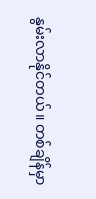နွမ်းလာနိုင်တယ်။ တစ်ချိန်မှာ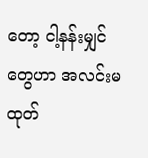တော့ ငါ့နန်းမျှင်တွေဟာ အလင်းမထုတ်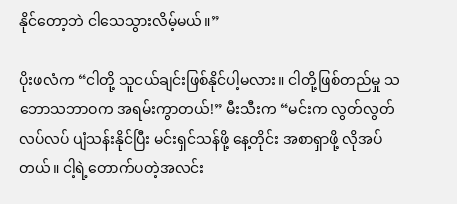နိုင်တော့ဘဲ ငါသေသွားလိမ့်မယ်။”

ပိုးဖလံက “ငါတို့ သူငယ်ချင်းဖြစ်နိုင်ပါ့မလား။ ငါတို့ဖြစ်တည်မှု သဘောသဘာဝက အရမ်းကွာတယ်!” မီးသီးက “မင်းက လွတ်လွတ်လပ်လပ် ပျံသန်းနိုင်ပြီး မင်းရှင်သန်ဖို့ နေ့တိုင်း အစာရှာဖို့ လိုအပ်တယ်။ ငါ့ရဲ့တောက်ပတဲ့အလင်း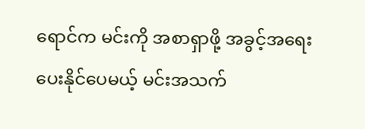ရောင်က မင်းကို အစာရှာဖို့ အခွင့်အရေး ပေးနိုင်ပေမယ့် မင်းအသက်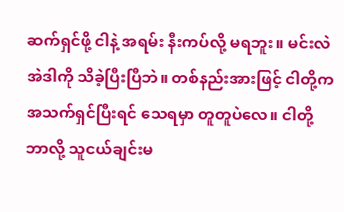ဆက်ရှင်ဖို့ ငါနဲ့ အရမ်း နီးကပ်လို့ မရဘူး။ မင်းလဲ အဲဒါကို သိခဲ့ပြီးပြီဘဲ။ တစ်နည်းအားဖြင့် ငါတို့က အသက်ရှင်ပြီးရင် သေရမှာ တူတူပဲလေ။ ငါတို့ ဘာလို့ သူငယ်ချင်းမ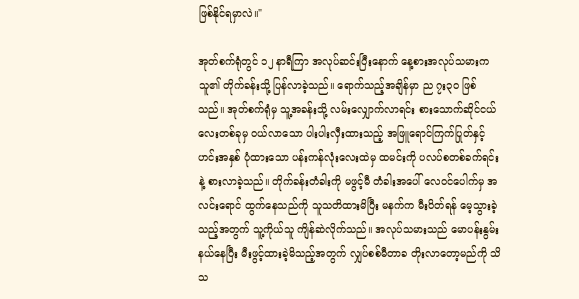ဖြစ်နိုင်ရမှာလဲ။"

အုတ်စက်ရုံတွင် ၁၂ နာရီကြာ အလုပ်ဆင်းပြီးနောက် နေ့စားအလုပ်သမားက သူ၏ တိုက်ခန်းသို့ ပြန်လာခဲ့သည်။ ရောက်သည့်အချိန်မှာ ည ၇း၃၀ ဖြစ်သည်။ အုတ်စက်ရုံမှ သူ့အခန်းသို့ လမ်းလျှောက်လာရင်း စားသောက်ဆိုင်ငယ်လေးတစ်ခုမှ ဝယ်လာသော ပါးပါးလှီးထားသည့် အဖြူရောင်ကြက်ပြုတ်နှင့် ဟင်းအနှစ် ပုံထားသော ပန်းကန်လုံးလေးထဲမှ ထမင်းကို ပလပ်စတစ်ခက်ရင်းနဲ့ စားလာခဲ့သည်။ တိုက်ခန်းတံခါးကို မဖွင့်မီ တံခါးအပေါ် လေဝင်ပေါက်မှ အလင်းရောင် ထွက်နေသည်ကို သူသတိထားမိပြီး မနက်က မီးပိတ်ရန် မေ့သွားခဲ့သည့်အတွက် သူ့ကိုယ်သူ ကျိန်ဆဲလိုက်သည်။ အလုပ်သမားသည် မောပန်းနွမ်းနယ်နေပြီး မီးဖွင့်ထားခဲ့မိသည့်အတွက် လျှပ်စစ်မီတာခ တိုးလာတော့မည်ကို သိသ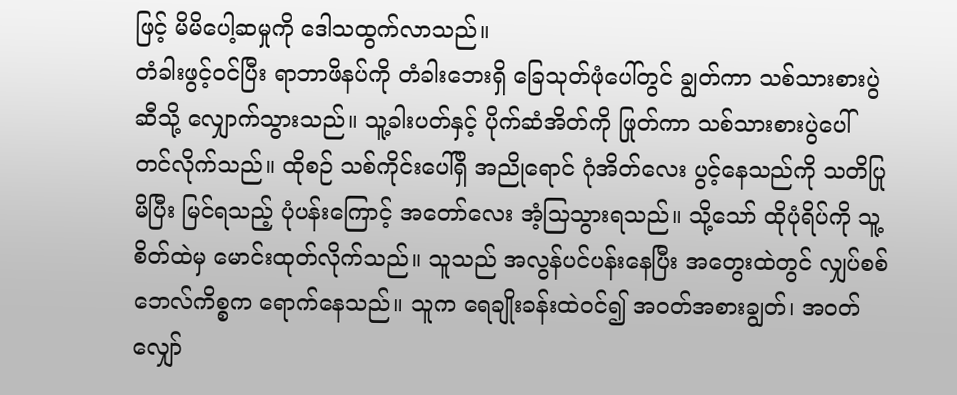ဖြင့် မိမိပေါ့ဆမှုကို ဒေါသထွက်လာသည်။
တံခါးဖွင့်ဝင်ပြီး ရာဘာဖိနပ်ကို တံခါးဘေးရှိ ခြေသုတ်ဖုံပေါ်တွင် ချွတ်ကာ သစ်သားစားပွဲဆီသို့ လျှောက်သွားသည်။ သူ့ခါးပတ်နှင့် ပိုက်ဆံအိတ်ကို ဖြုတ်ကာ သစ်သားစားပွဲပေါ် တင်လိုက်သည်။ ထိုစဉ် သစ်ကိုင်းပေါ်ရှိ အညိုရောင် ဂုံအိတ်လေး ပွင့်နေသည်ကို သတိပြုမိပြီး မြင်ရသည့် ပုံပန်းကြောင့် အတော်လေး အံ့သြသွားရသည်။ သို့သော် ထိုပုံရိပ်ကို သူ့စိတ်ထဲမှ မောင်းထုတ်လိုက်သည်။ သူသည် အလွန်ပင်ပန်းနေပြီး အတွေးထဲတွင် လျှပ်စစ်ဘေလ်ကိစ္စက ရောက်နေသည်။ သူက ရေချိုးခန်းထဲဝင်၍ အဝတ်အစားချွတ်၊ အဝတ်လျှော်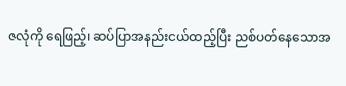ဇလုံကို ရေဖြည့်၊ ဆပ်ပြာအနည်းငယ်ထည့်ပြီး ညစ်ပတ်နေသောအ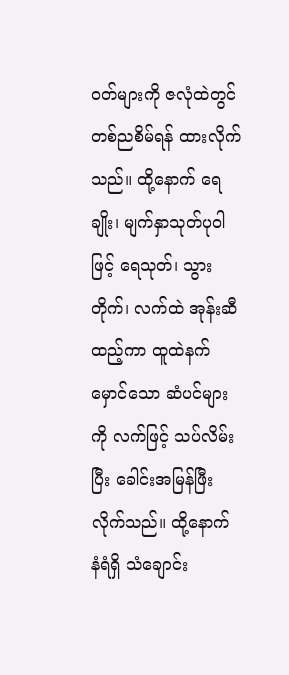ဝတ်များကို ဇလုံထဲတွင် တစ်ညစိမ်ရန် ထားလိုက်သည်။ ထို့နောက် ရေချိုး၊ မျက်နှာသုတ်ပုဝါဖြင့် ရေသုတ်၊ သွားတိုက်၊ လက်ထဲ အုန်းဆီထည့်ကာ ထူထဲနက်မှောင်သော ဆံပင်များကို လက်ဖြင့် သပ်လိမ်းပြီး ခေါင်းအမြန်ဖြီးလိုက်သည်။ ထို့နောက် နံရံရှိ သံချောင်း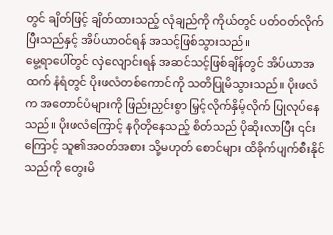တွင် ချိတ်ဖြင့် ချိတ်ထားသည့် လုံချည်ကို ကိုယ်တွင် ပတ်ဝတ်လိုက်ပြီးသည်နှင့် အိပ်ယာဝင်ရန် အသင့်ဖြစ်သွားသည်။
မွေ့ရာပေါ်တွင် လှဲလျောင်းရန် အဆင်သင့်ဖြစ်ချိန်တွင် အိပ်ယာအထက် နံရံတွင် ပိုးဖလံတစ်ကောင်ကို သတိပြုမိသွားသည်။ ပိုးဖလံက အတောင်ပံများကို ဖြည်းညှင်းစွာ မြှင့်လိုက်နှိမ့်လိုက် ပြုလုပ်နေသည်။ ပိုးဖလံကြောင့် နဂိုတိုနေသည့် စိတ်သည် ပိုဆိုးလာပြီး ၎င်းကြောင့် သူ၏အဝတ်အစား သို့မဟုတ် စောင်များ ထိခိုက်ပျက်စီးနိုင်သည်ကို တွေးမိ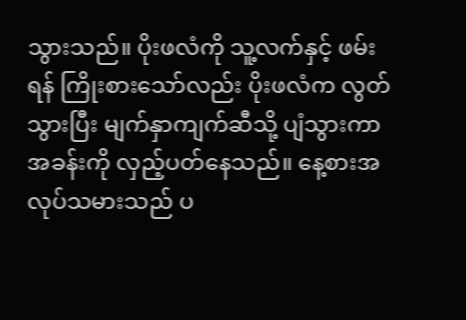သွားသည်။ ပိုးဖလံကို သူ့လက်နှင့် ဖမ်းရန် ကြိုးစားသော်လည်း ပိုးဖလံက လွတ်သွားပြီး မျက်နှာကျက်ဆီသို့ ပျံသွားကာ အခန်းကို လှည့်ပတ်နေသည်။ နေ့စားအလုပ်သမားသည် ပ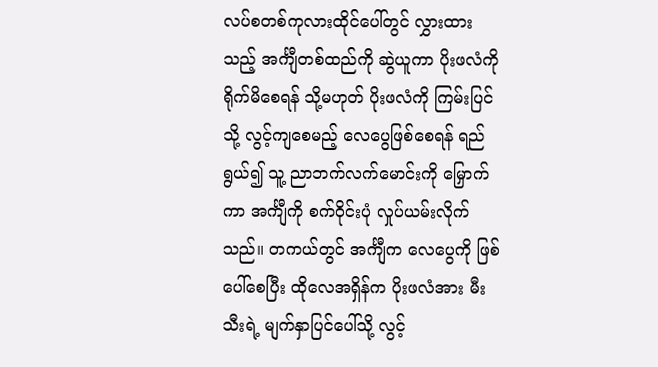လပ်စတစ်ကုလားထိုင်ပေါ်တွင် လွှားထားသည့် အင်္ကျီတစ်ထည်ကို ဆွဲယူကာ ပိုးဖလံကို ရိုက်မိစေရန် သို့မဟုတ် ပိုးဖလံကို ကြမ်းပြင်သို့ လွင့်ကျစေမည့် လေပွေဖြစ်စေရန် ရည်ရွယ်၍ သူ့ ညာဘက်လက်မောင်းကို မြှောက်ကာ အင်္ကျီကို စက်ဝိုင်းပုံ လှုပ်ယမ်းလိုက်သည်။ တကယ်တွင် အင်္ကျီက လေပွေကို ဖြစ်ပေါ်စေပြီး ထိုလေအရှိန်က ပိုးဖလံအား မီးသီးရဲ့ မျက်နှာပြင်ပေါ်သို့ လွင့်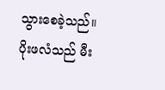သွားစေခဲ့သည်။ ပိုးဖလံသည် မီး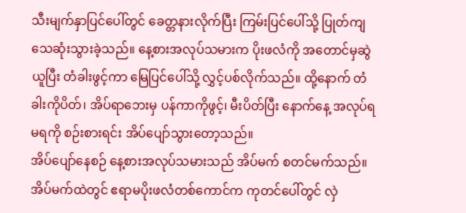သီးမျက်နှာပြင်ပေါ်တွင် ခေတ္တနားလိုက်ပြီး ကြမ်းပြင်ပေါ်သို့ ပြုတ်ကျ သေဆုံးသွားခဲ့သည်။ နေ့စားအလုပ်သမားက ပိုးဖလံကို အတောင်မှဆွဲယူပြီး တံခါးဖွင့်ကာ မြေပြင်ပေါ်သို့ လွှင့်ပစ်လိုက်သည်။ ထို့နောက် တံခါးကိုပိတ်၊ အိပ်ရာဘေးမှ ပန်ကာကိုဖွင့်၊ မီးပိတ်ပြီး နောက်နေ့ အလုပ်ရမရကို စဉ်းစားရင်း အိပ်ပျော်သွားတော့သည်။
အိပ်ပျော်နေစဉ် နေ့စားအလုပ်သမားသည် အိပ်မက် စတင်မက်သည်။ အိပ်မက်ထဲတွင် ဧရာမပိုးဖလံတစ်ကောင်က ကုတင်ပေါ်တွင် လှဲ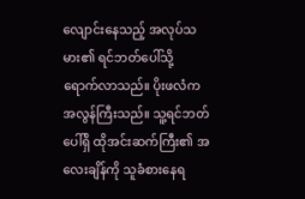လျောင်းနေသည့် အလုပ်သမား၏ ရင်ဘတ်ပေါ်သို့ ရောက်လာသည်။ ပိုးဖလံက အလွန်ကြီးသည်။ သူ့ရင်ဘတ်ပေါ်ရှိ ထိုအင်းဆက်ကြီး၏ အလေးချိန်ကို သူခံစားနေရ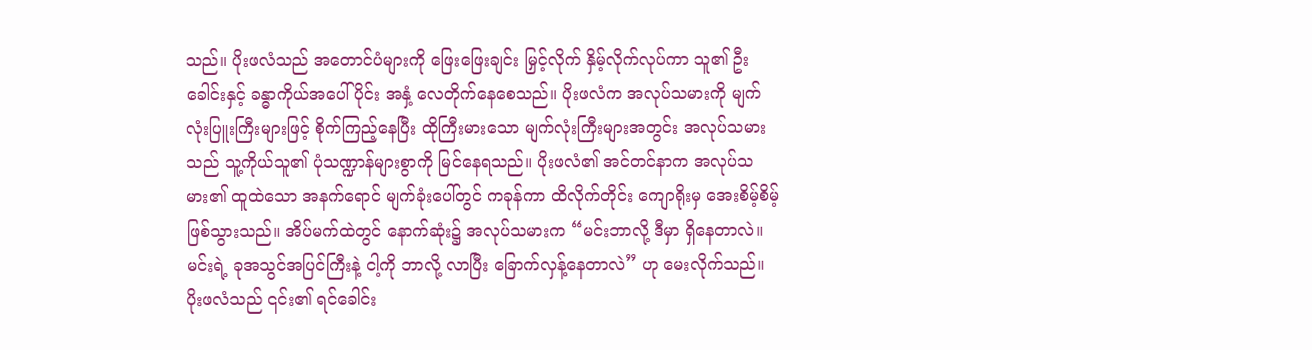သည်။ ပိုးဖလံသည် အတောင်ပံများကို ဖြေးဖြေးချင်း မြှင့်လိုက် နှိမ့်လိုက်လုပ်ကာ သူ၏ ဦးခေါင်းနှင့် ခန္ဓာကိုယ်အပေါ်ပိုင်း အနှံ့ လေတိုက်နေစေသည်။ ပိုးဖလံက အလုပ်သမားကို မျက်လုံးပြူးကြီးများဖြင့် စိုက်ကြည့်နေပြီး ထိုကြီးမားသော မျက်လုံးကြီးများအတွင်း အလုပ်သမားသည် သူ့ကိုယ်သူ၏ ပုံသဏ္ဍာန်များစွာကို မြင်နေရသည်။ ပိုးဖလံ၏ အင်တင်နာက အလုပ်သမား၏ ထူထဲသော အနက်ရောင် မျက်ခုံးပေါ်တွင် ကခုန်ကာ ထိလိုက်တိုင်း ကျောရိုးမှ အေးစိမ့်စိမ့် ဖြစ်သွားသည်။ အိပ်မက်ထဲတွင် နောက်ဆုံး၌ အလုပ်သမားက “မင်းဘာလို့ ဒီမှာ ရှိနေတာလဲ။ မင်းရဲ့ ခုအသွင်အပြင်ကြီးနဲ့ ငါ့ကို ဘာလို့ လာပြီး ခြောက်လှန့်နေတာလဲ” ဟု မေးလိုက်သည်။ ပိုးဖလံသည် ၎င်း၏ ရင်ခေါင်း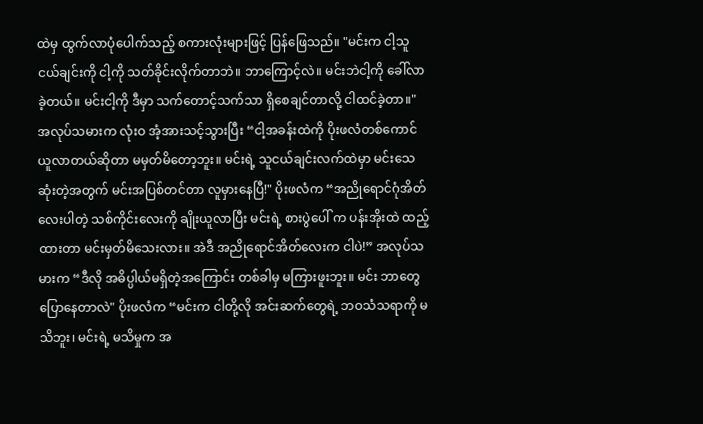ထဲမှ ထွက်လာပုံပေါက်သည့် စကားလုံးများဖြင့် ပြန်ဖြေသည်။ "မင်းက ငါ့သူငယ်ချင်းကို ငါ့ကို သတ်ခိုင်းလိုက်တာဘဲ။ ဘာကြောင့်လဲ။ မင်းဘဲငါ့ကို ခေါ်လာခဲ့တယ်။ မင်းငါ့ကို ဒီမှာ သက်တောင့်သက်သာ ရှိစေချင်တာလို့ ငါထင်ခဲ့တာ။" အလုပ်သမားက လုံးဝ အံ့အားသင့်သွားပြီး “ငါ့အခန်းထဲကို ပိုးဖလံတစ်ကောင် ယူလာတယ်ဆိုတာ မမှတ်မိတော့ဘူး။ မင်းရဲ့ သူငယ်ချင်းလက်ထဲမှာ မင်းသေဆုံးတဲ့အတွက် မင်းအပြစ်တင်တာ လူမှားနေပြီ!" ပိုးဖလံက “အညိုရောင်ဂုံအိတ်လေးပါတဲ့ သစ်ကိုင်းလေးကို ချိုးယူလာပြီး မင်းရဲ့ စားပွဲပေါ် က ပန်းအိုးထဲ ထည့်ထားတာ မင်းမှတ်မိသေးလား။ အဲဒီ အညိုရောင်အိတ်လေးက ငါပဲ!” အလုပ်သမားက “ဒီလို အဓိပ္ပါယ်မရှိတဲ့အကြောင်း တစ်ခါမှ မကြားဖူးဘူး။ မင်း ဘာတွေပြောနေတာလဲ" ပိုးဖလံက “မင်းက ငါတို့လို အင်းဆက်တွေရဲ့ ဘဝသံသရာကို မသိဘူး၊ မင်းရဲ့ မသိမှုက အ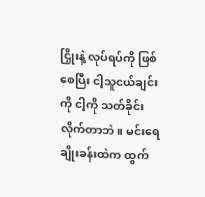ငြှိုးနဲ့ လုပ်ရပ်ကို ဖြစ်စေပြီး ငါ့သူငယ်ချင်းကို ငါ့ကို သတ်ခိုင်းလိုက်တာဘဲ။ မင်းရေချိုးခန်းထဲက ထွက်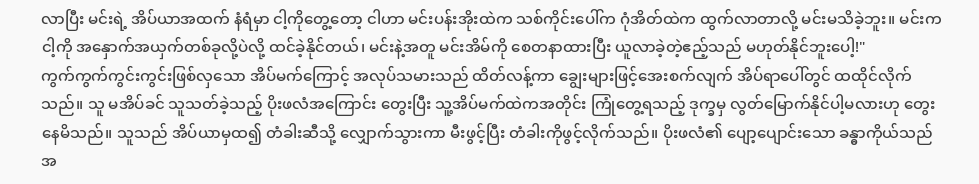လာပြီး မင်းရဲ့ အိပ်ယာအထက် နံရံမှာ ငါ့ကိုတွေ့တော့ ငါဟာ မင်းပန်းအိုးထဲက သစ်ကိုင်းပေါ်က ဂုံအိတ်ထဲက ထွက်လာတာလို့ မင်းမသိခဲ့ဘူး။ မင်းက ငါ့ကို အနှောက်အယှက်တစ်ခုလို့ပဲလို့ ထင်ခဲ့နိုင်တယ်၊ မင်းနဲ့အတူ မင်းအိမ်ကို စေတနာထားပြီး ယူလာခဲ့တဲ့ဧည့်သည် မဟုတ်နိုင်ဘူးပေါ့!"
ကွက်ကွက်ကွင်းကွင်းဖြစ်လှသော အိပ်မက်ကြောင့် အလုပ်သမားသည် ထိတ်လန့်ကာ ချွေးများဖြင့်အေးစက်လျက် အိပ်ရာပေါ်တွင် ထထိုင်လိုက်သည်။ သူ မအိပ်ခင် သူသတ်ခဲ့သည့် ပိုးဖလံအကြောင်း တွေးပြီး သူ့အိပ်မက်ထဲကအတိုင်း ကြုံတွေ့ရသည့် ဒုက္ခမှ လွတ်မြောက်နိုင်ပါ့မလားဟု တွေးနေမိသည်။ သူသည် အိပ်ယာမှထ၍ တံခါးဆီသို့ လျှောက်သွားကာ မီးဖွင့်ပြီး တံခါးကိုဖွင့်လိုက်သည်။ ပိုးဖလံ၏ ပျော့ပျောင်းသော ခန္ဓာကိုယ်သည် အ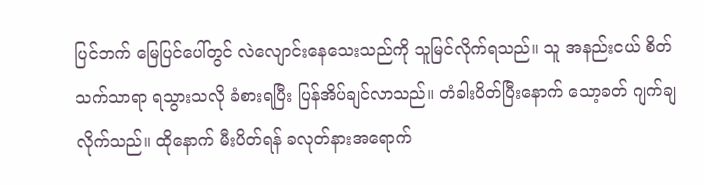ပြင်ဘက် မြေပြင်ပေါ်တွင် လဲလျောင်းနေသေးသည်ကို သူမြင်လိုက်ရသည်။ သူ အနည်းငယ် စိတ်သက်သာရာ ရသွားသလို ခံစားရပြီး ပြန်အိပ်ချင်လာသည်။ တံခါးပိတ်ပြီးနောက် သော့ခတ် ဂျက်ချလိုက်သည်။ ထိုနောက် မီးပိတ်ရန် ခလုတ်နားအရောက်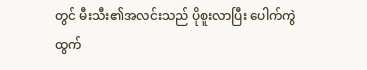တွင် မီးသီး၏အလင်းသည် ပိုစူးလာပြီး ပေါက်ကွဲထွက်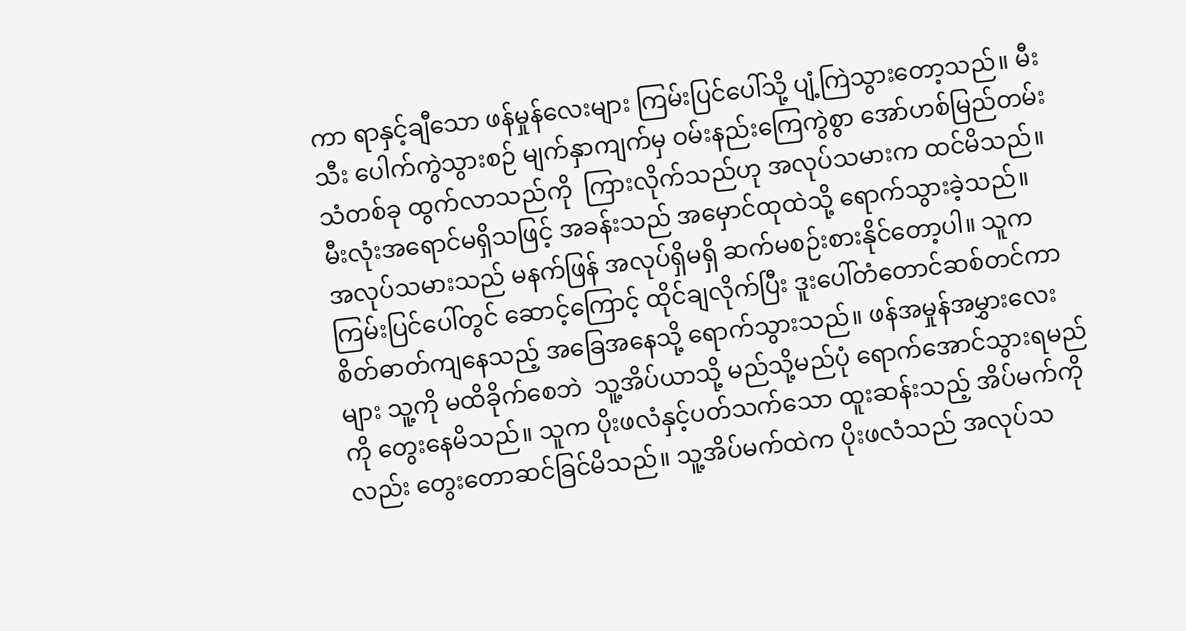ကာ ရာနှင့်ချီသော ဖန်မှုန်လေးများ ကြမ်းပြင်ပေါ်သို့ ပျံ့ကြဲသွားတော့သည်။ မီးသီး ပေါက်ကွဲသွားစဉ် မျက်နှာကျက်မှ ဝမ်းနည်းကြေကွဲစွာ အော်ဟစ်မြည်တမ်းသံတစ်ခု ထွက်လာသည်ကို  ကြားလိုက်သည်ဟု အလုပ်သမားက ထင်မိသည်။ မီးလုံးအရောင်မရှိသဖြင့် အခန်းသည် အမှောင်ထုထဲသို့ ရောက်သွားခဲ့သည်။
အလုပ်သမားသည် မနက်ဖြန် အလုပ်ရှိမရှိ ဆက်မစဉ်းစားနိုင်တော့ပါ။ သူက ကြမ်းပြင်ပေါ်တွင် ဆောင့်ကြောင့် ထိုင်ချလိုက်ပြီး ဒူးပေါ်တံတောင်ဆစ်တင်ကာ စိတ်ဓာတ်ကျနေသည့် အခြေအနေသို့ ရောက်သွားသည်။ ဖန်အမှုန်အမွှားလေးများ သူ့ကို မထိခိုက်စေဘဲ  သူ့အိပ်ယာသို့ မည်သို့မည်ပုံ ရောက်အောင်သွားရမည်ကို တွေးနေမိသည်။ သူက ပိုးဖလံနှင့်ပတ်သက်သော ထူးဆန်းသည့် အိပ်မက်ကိုလည်း တွေးတောဆင်ခြင်မိသည်။ သူ့အိပ်မက်ထဲက ပိုးဖလံသည် အလုပ်သ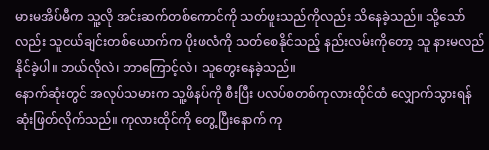မားမအိပ်မီက သူ့လို အင်းဆက်တစ်ကောင်ကို သတ်ဖူးသည်ကိုလည်း သိနေခဲ့သည်။ သို့သော်လည်း သူငယ်ချင်းတစ်ယောက်က ပိုးဖလံကို သတ်စေနိုင်သည့် နည်းလမ်းကိုတော့ သူ နားမလည်နိုင်ခဲ့ပါ။ ဘယ်လိုလဲ၊ ဘာကြောင့်လဲ၊ သူတွေးနေခဲ့သည်။
နောက်ဆုံးတွင် အလုပ်သမားက သူ့ဖိနပ်ကို စီးပြီး ပလပ်စတစ်ကုလားထိုင်ထံ လျှောက်သွားရန် ဆုံးဖြတ်လိုက်သည်။ ကုလားထိုင်ကို တွေ့ပြီးနောက် ကု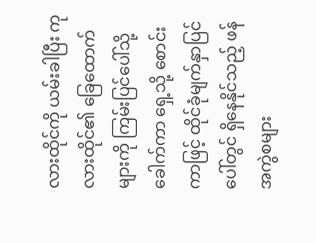လားထိုင်ကို ယမ်းခါပြီး ကုလားထိုင်၏ ခြေထောက်များကို ကြမ်းပြင်ပေါ်သို့ ခေါက်ကာ ရှေ့သို့ စောင်းကာဖြင့် ထိုင်ခုံမျက်နှာပြင်ပေါ်တွင် ရှိနေနိုင်သည့် ဖန်အကွဲစများ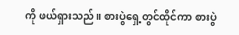ကို ဖယ်ရှားသည်။ စားပွဲရှေ့တွင်ထိုင်ကာ စားပွဲ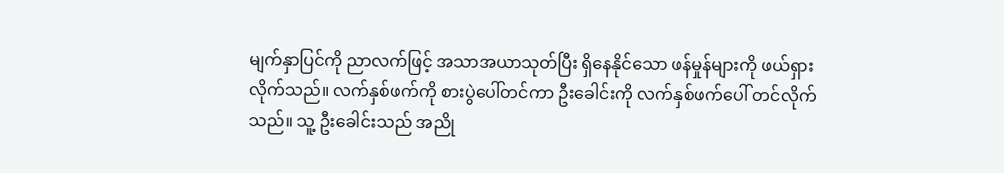မျက်နှာပြင်ကို ညာလက်ဖြင့် အသာအယာသုတ်ပြီး ရှိနေနိုင်သော ဖန်မှုန်များကို ဖယ်ရှားလိုက်သည်။ လက်နှစ်ဖက်ကို စားပွဲပေါ်တင်ကာ ဦးခေါင်းကို လက်နှစ်ဖက်ပေါ် တင်လိုက်သည်။ သူ့ ဦးခေါင်းသည် အညို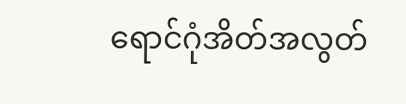ရောင်ဂုံအိတ်အလွတ်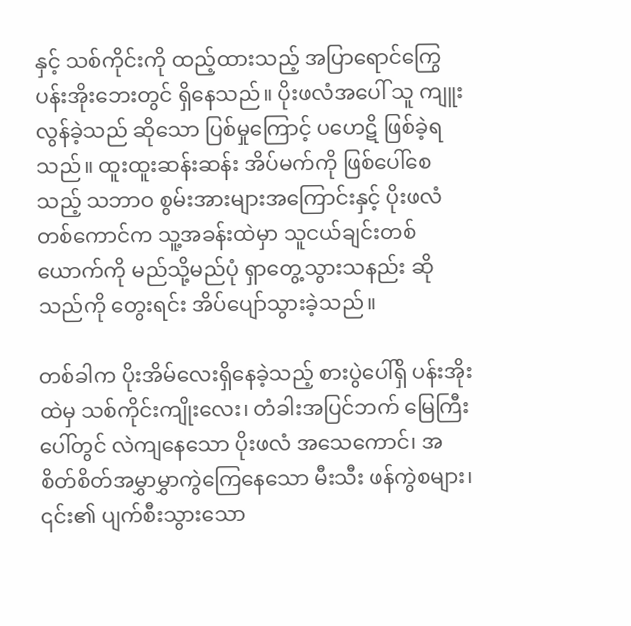နှင့် သစ်ကိုင်းကို ထည့်ထားသည့် အပြာရောင်ကြွေပန်းအိုးဘေးတွင် ရှိနေသည်။ ပိုးဖလံအပေါ် သူ ကျူးလွန်ခဲ့သည် ဆိုသော ပြစ်မှုကြောင့် ပဟေဋိ ဖြစ်ခဲ့ရသည်။ ထူးထူးဆန်းဆန်း အိပ်မက်ကို ဖြစ်ပေါ်စေသည့် သဘာဝ စွမ်းအားများအကြောင်းနှင့် ပိုးဖလံတစ်ကောင်က သူ့အခန်းထဲမှာ သူငယ်ချင်းတစ်ယောက်ကို မည်သို့မည်ပုံ ရှာတွေ့သွားသနည်း ဆိုသည်ကို တွေးရင်း အိပ်ပျော်သွားခဲ့သည်။

တစ်ခါက ပိုးအိမ်လေးရှိနေခဲ့သည့် စားပွဲပေါ်ရှိ ပန်းအိုးထဲမှ သစ်ကိုင်းကျိုးလေး၊ တံခါးအပြင်ဘက် မြေကြီးပေါ်တွင် လဲကျနေသော ပိုးဖလံ အသေကောင်၊ အစိတ်စိတ်အမွှာမွှာကွဲကြေနေသော မီးသီး ဖန်ကွဲစများ၊ ၎င်း၏ ပျက်စီးသွားသော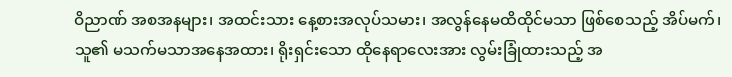ဝိညာဏ် အစအနများ၊ အထင်းသား နေ့စားအလုပ်သမား၊ အလွန်နေမထိထိုင်မသာ ဖြစ်စေသည့် အိပ်မက်၊ သူ၏ မသက်မသာအနေအထား၊ ရိုးရှင်းသော ထိုနေရာလေးအား လွမ်းခြုံထားသည့် အ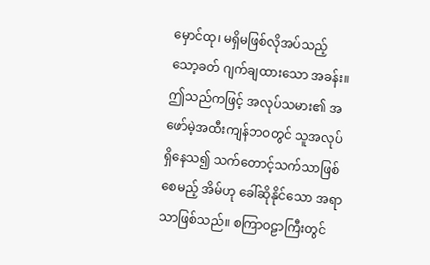မှောင်ထု၊ မရှိမဖြစ်လိုအပ်သည့် သော့ခတ် ဂျက်ချထားသော အခန်း။ ဤသည်ကဖြင့် အလုပ်သမား၏ အဖော်မဲ့အထီးကျန်ဘဝတွင် သူအလုပ်ရှိနေသ၍ သက်တောင့်သက်သာဖြစ်စေမည့် အိမ်ဟု ခေါ်ဆိုနိုင်သော အရာသာဖြစ်သည်။ စကြာဝဠာကြီးတွင်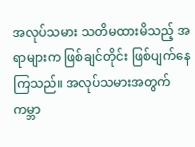အလုပ်သမား သတိမထားမိသည့် အရာများက ဖြစ်ချင်တိုင်း ဖြစ်ပျက်နေကြသည်။ အလုပ်သမားအတွက် ကမ္ဘာ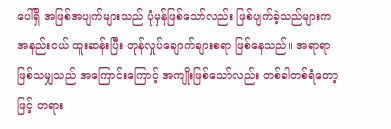ပေါ်ရှိ အဖြစ်အပျက်များသည် ပုံမှန်ဖြစ်သော်လည်း ဖြစ်ပျက်ခဲ့သည်များက အနည်းငယ် ထူးဆန်းပြီး တုန်လှုပ်ချောက်ချားစရာ ဖြစ်နေသည်။ အရာရာဖြစ်သမျှသည် အကြောင်းကြောင့် အကျိုးဖြစ်သော်လည်း တစ်ခါတစ်ရံတော့ဖြင့် တရား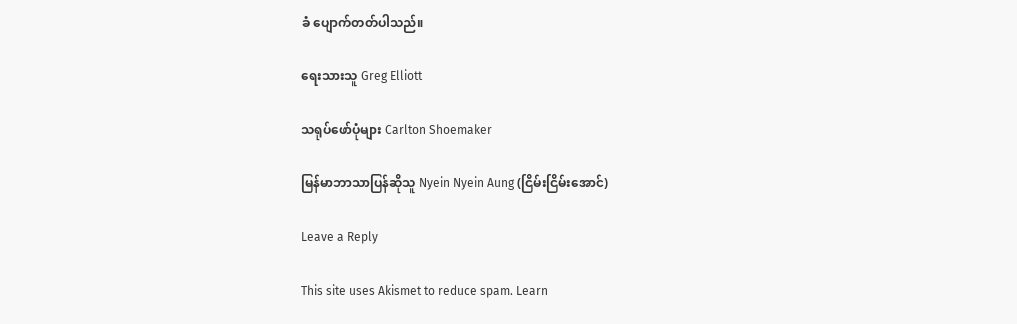ခံ ပျောက်တတ်ပါသည်။

ရေးသားသူ Greg Elliott

သရုပ်ဖော်ပုံများ Carlton Shoemaker

မြန်မာဘာသာပြန်ဆိုသူ Nyein Nyein Aung (ငြိမ်းငြိမ်းအောင်)

Leave a Reply

This site uses Akismet to reduce spam. Learn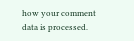how your comment data is processed.